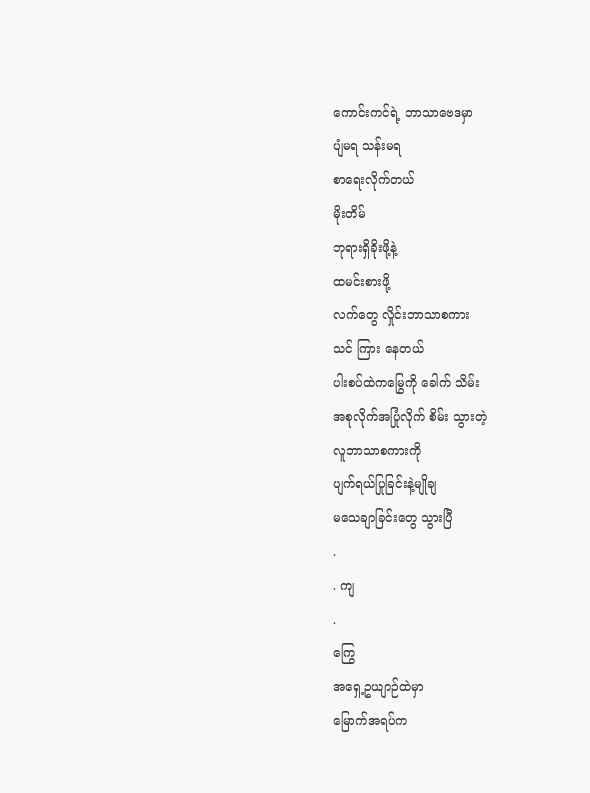ကောင်းကင်ရဲ့ ဘာသာဗေဒမှာ
ပျံမရ သန်းမရ
စာရေးလိုက်တယ်
မိုးတိမ်
ဘုရားရှိခိုးဖို့နဲ့
ထမင်းစားဖို့
လက်တွေ လှိုင်းဘာသာစကား
သင် ကြား နေတယ်
ပါးစပ်ထဲကမြွေကို ခေါက် သိမ်း
အစုလိုက်အပြုံလိုက် စိမ်း သွားတဲ့
လူဘာသာစကားကို
ပျက်ရယ်ပြုခြင်းနဲ့မျိုချ
မသေချာခြင်းတွေ သွားပြီ
.
. ကျ
.
ကြွေ
အရှေ့ဥယျာဉ်ထဲမှာ
မြောက်အရပ်က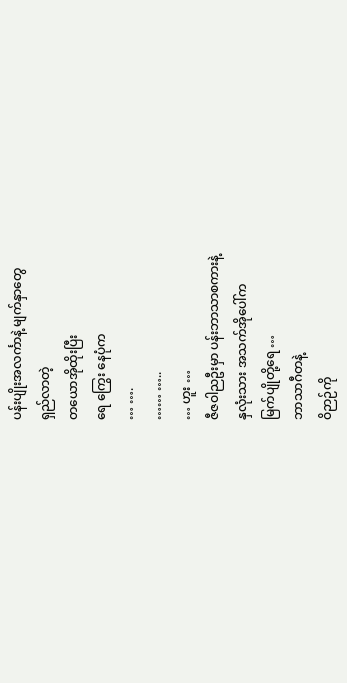ပန်းပျိုးအလင်္ကာနဲ့ မျက်နှာတွေ
ရှည်လာတဲ့
တယောအိုထိုးပြီး
ရေ ကြွေး နေပုံက
… ….
…… …..
… ဟူး …
ဇီဇဝါညဦးမှာ ပန်းဘာသာစကားနဲ့
နှလုံးသား အသက်အိုပေါ်က
မြက်ပျိုတို့ရေ …
ဘာသာဂီတနဲ့
ဝိဉာဉ်ကို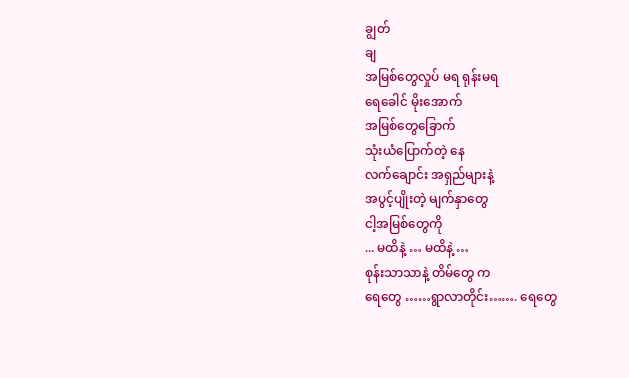ချွတ်
ချ
အမြစ်တွေလှုပ် မရ ရုန်းမရ
ရေခေါင် မိုးအောက်
အမြစ်တွေခြောက်
သုံးယံပြောက်တဲ့ နေ
လက်ချောင်း အရှည်များနဲ့
အပွင့်ပျိုးတဲ့ မျက်နှာတွေ
ငါ့အမြစ်တွေကို
... မထိနဲ့ … မထိနဲ့ …
စုန်းသာသာနဲ့ တိမ်တွေ က
ရေတွေ ……ရွာလာတိုင်း……. ရေတွေ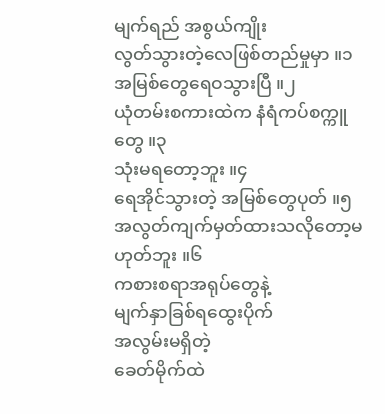မျက်ရည် အစွယ်ကျိုး
လွတ်သွားတဲ့လေဖြစ်တည်မှုမှာ ။၁
အမြစ်တွေရေဝသွားပြီ ။၂
ယုံတမ်းစကားထဲက နံရံကပ်စက္ကူတွေ ။၃
သုံးမရတော့ဘူး ။၄
ရေအိုင်သွားတဲ့ အမြစ်တွေပုတ် ။၅
အလွတ်ကျက်မှတ်ထားသလိုတော့မဟုတ်ဘူး ။၆
ကစားစရာအရုပ်တွေနဲ့
မျက်နှာခြစ်ရထွေးပိုက်
အလွမ်းမရှိတဲ့
ခေတ်မိုက်ထဲ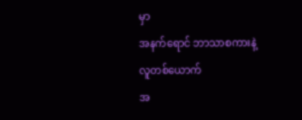မှာ
အနက်ရောင် ဘာသာစကားနဲ့
လူတစ်ယောက်
အ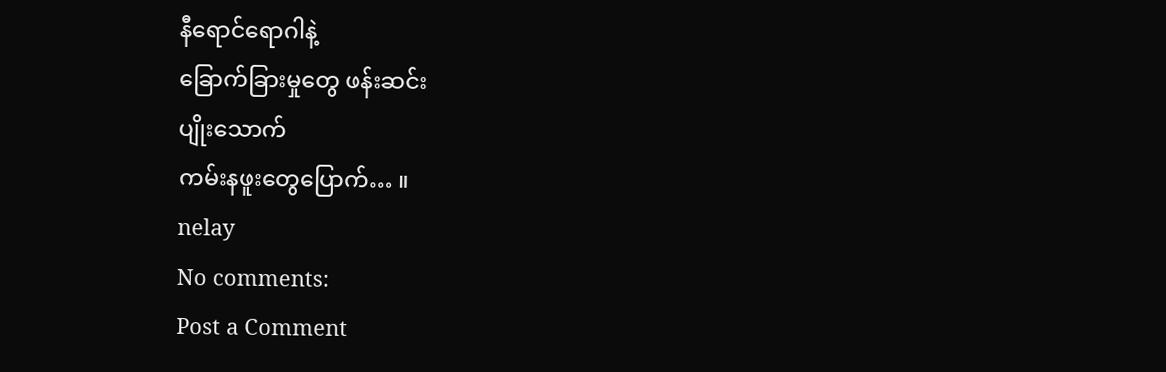နီရောင်ရောဂါနဲ့
ခြောက်ခြားမှုတွေ ဖန်းဆင်း
ပျိုးသောက်
ကမ်းနဖူးတွေပြောက်… ။
nelay
No comments:
Post a Comment